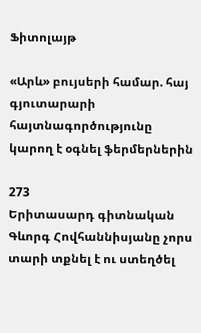Ֆիտոլայթ

«Արև» բույսերի համար. հայ գյուտարարի հայտնագործությունը կարող է օգնել ֆերմերներին

273
Երիտասարդ գիտնական Գևորգ Հովհաննիսյանը չորս տարի տքնել է ու ստեղծել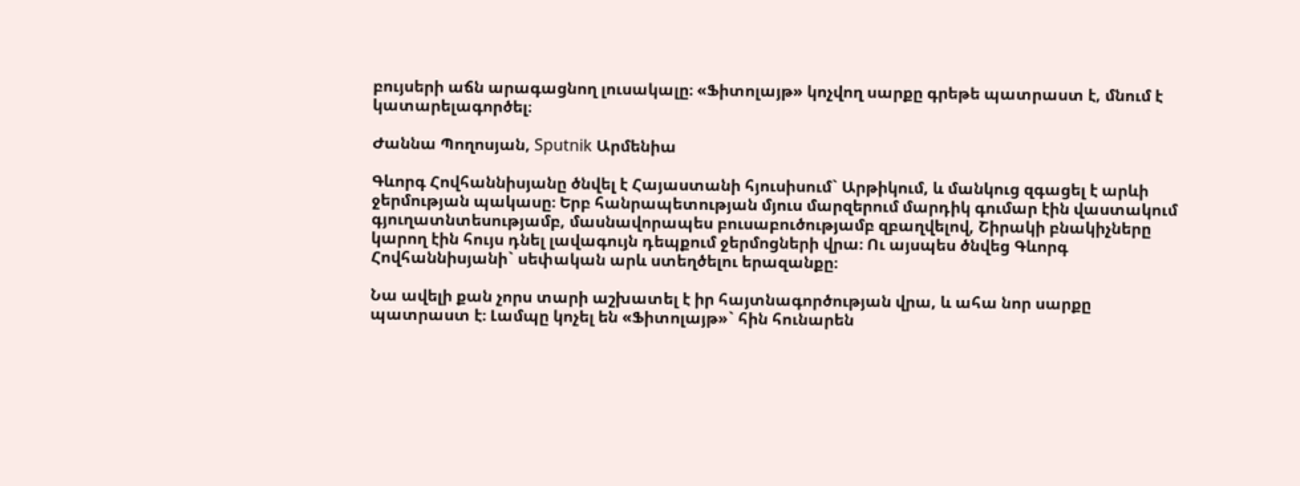բույսերի աճն արագացնող լուսակալը։ «Ֆիտոլայթ» կոչվող սարքը գրեթե պատրաստ է, մնում է կատարելագործել։

Ժաննա Պողոսյան, Sputnik Արմենիա

Գևորգ Հովհաննիսյանը ծնվել է Հայաստանի հյուսիսում` Արթիկում, և մանկուց զգացել է արևի ջերմության պակասը։ Երբ հանրապետության մյուս մարզերում մարդիկ գումար էին վաստակում գյուղատնտեսությամբ, մասնավորապես բուսաբուծությամբ զբաղվելով, Շիրակի բնակիչները կարող էին հույս դնել լավագույն դեպքում ջերմոցների վրա։ Ու այսպես ծնվեց Գևորգ Հովհաննիսյանի` սեփական արև ստեղծելու երազանքը։

Նա ավելի քան չորս տարի աշխատել է իր հայտնագործության վրա, և ահա նոր սարքը պատրաստ է։ Լամպը կոչել են «Ֆիտոլայթ»` հին հունարեն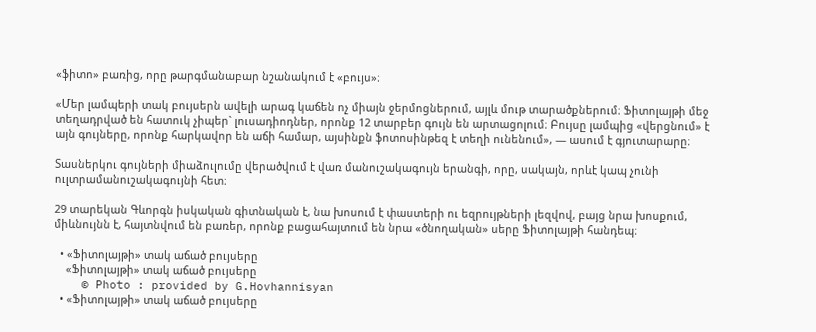«ֆիտո» բառից, որը թարգմանաբար նշանակում է «բույս»։

«Մեր լամպերի տակ բույսերն ավելի արագ կաճեն ոչ միայն ջերմոցներում, այլև մութ տարածքներում։ Ֆիտոլայթի մեջ տեղադրված են հատուկ չիպեր` լուսադիոդներ, որոնք 12 տարբեր գույն են արտացոլում։ Բույսը լամպից «վերցնում» է այն գույները, որոնք հարկավոր են աճի համար, այսինքն ֆոտոսինթեզ է տեղի ունենում», — ասում է գյուտարարը։

Տասներկու գույների միաձուլումը վերածվում է վառ մանուշակագույն երանգի, որը, սակայն, որևէ կապ չունի ուլտրամանուշակագույնի հետ։

29 տարեկան Գևորգն իսկական գիտնական է, նա խոսում է փաստերի ու եզրույթների լեզվով, բայց նրա խոսքում, միևնույնն է, հայտնվում են բառեր, որոնք բացահայտում են նրա «ծնողական» սերը Ֆիտոլայթի հանդեպ։

  • «Ֆիտոլայթի» տակ աճած բույսերը
    «Ֆիտոլայթի» տակ աճած բույսերը
    © Photo : provided by G.Hovhannisyan
  • «Ֆիտոլայթի» տակ աճած բույսերը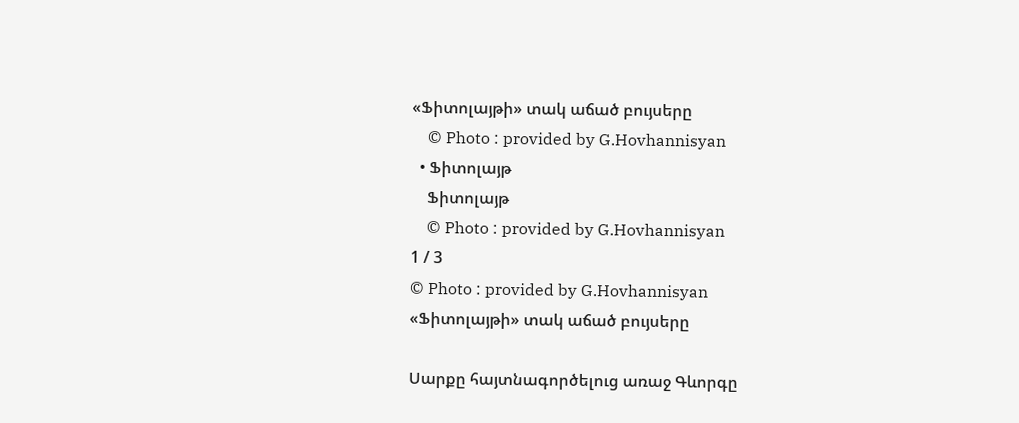«Ֆիտոլայթի» տակ աճած բույսերը
    © Photo : provided by G.Hovhannisyan
  • Ֆիտոլայթ
    Ֆիտոլայթ
    © Photo : provided by G.Hovhannisyan
1 / 3
© Photo : provided by G.Hovhannisyan
«Ֆիտոլայթի» տակ աճած բույսերը

Սարքը հայտնագործելուց առաջ Գևորգը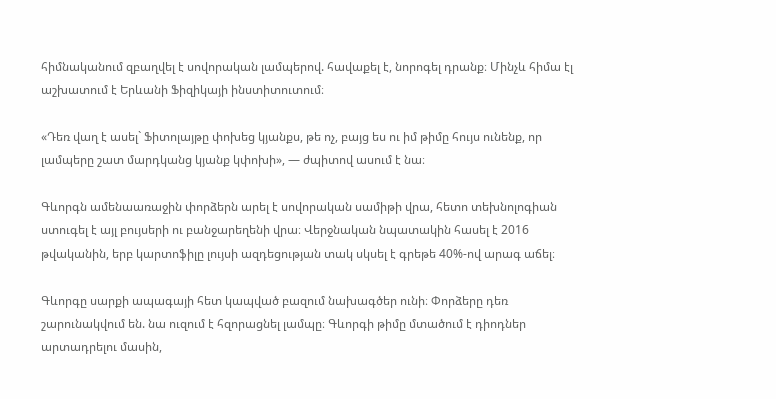հիմնականում զբաղվել է սովորական լամպերով. հավաքել է, նորոգել դրանք։ Մինչև հիմա էլ աշխատում է Երևանի Ֆիզիկայի ինստիտուտում։

«Դեռ վաղ է ասել` Ֆիտոլայթը փոխեց կյանքս, թե ոչ, բայց ես ու իմ թիմը հույս ունենք, որ լամպերը շատ մարդկանց կյանք կփոխի», — ժպիտով ասում է նա։

Գևորգն ամենաառաջին փորձերն արել է սովորական սամիթի վրա, հետո տեխնոլոգիան ստուգել է այլ բույսերի ու բանջարեղենի վրա։ Վերջնական նպատակին հասել է 2016 թվականին, երբ կարտոֆիլը լույսի ազդեցության տակ սկսել է գրեթե 40%-ով արագ աճել։

Գևորգը սարքի ապագայի հետ կապված բազում նախագծեր ունի։ Փորձերը դեռ շարունակվում են. նա ուզում է հզորացնել լամպը։ Գևորգի թիմը մտածում է դիոդներ արտադրելու մասին,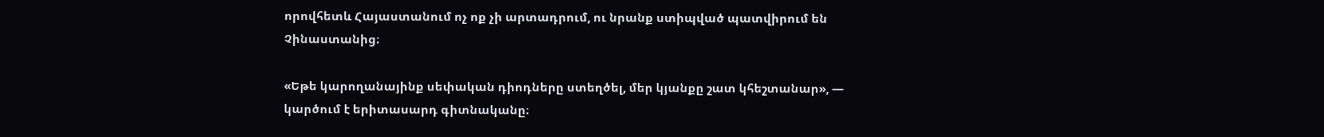որովհետև Հայաստանում ոչ ոք չի արտադրում, ու նրանք ստիպված պատվիրում են Չինաստանից։

«Եթե կարողանայինք սեփական դիոդները ստեղծել, մեր կյանքը շատ կհեշտանար», — կարծում է երիտասարդ գիտնականը։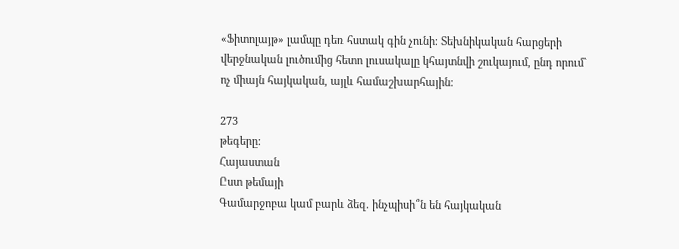«Ֆիտոլայթ» լամպը դեռ հստակ գին չունի։ Տեխնիկական հարցերի վերջնական լուծումից հետո լուսակալը կհայտնվի շուկայում, ընդ որում` ոչ միայն հայկական, այլև համաշխարհային։

273
թեգերը:
Հայաստան
Ըստ թեմայի
Գամարջոբա կամ բարև ձեզ. ինչպիսի՞ն են հայկական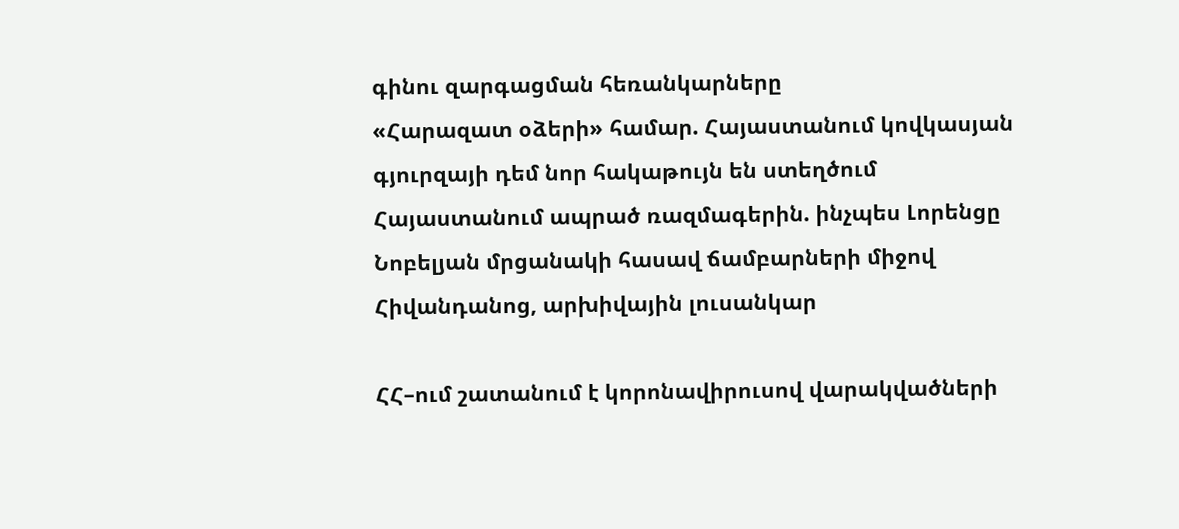գինու զարգացման հեռանկարները
«Հարազատ օձերի» համար. Հայաստանում կովկասյան գյուրզայի դեմ նոր հակաթույն են ստեղծում
Հայաստանում ապրած ռազմագերին. ինչպես Լորենցը Նոբելյան մրցանակի հասավ ճամբարների միջով
Հիվանդանոց, արխիվային լուսանկար

ՀՀ–ում շատանում է կորոնավիրուսով վարակվածների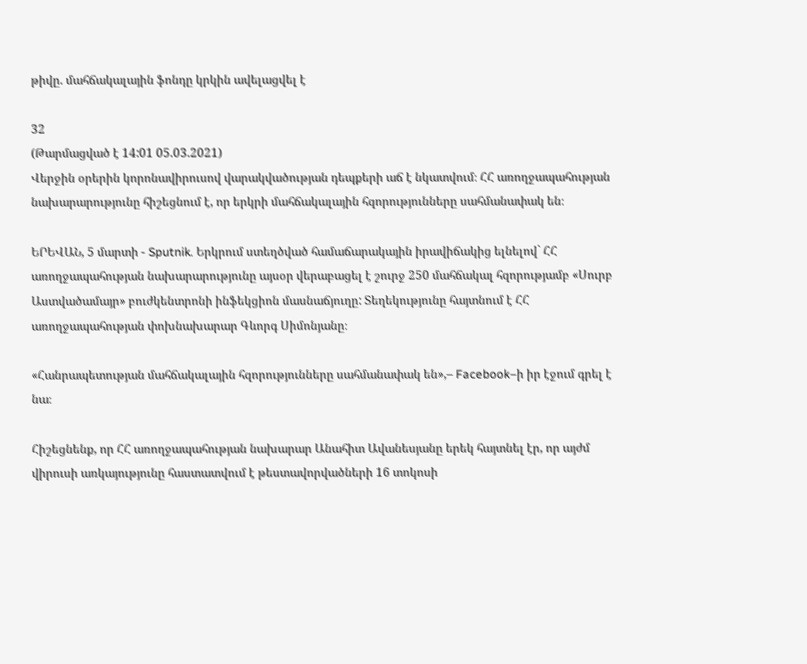թիվը. մահճակալային ֆոնդը կրկին ավելացվել է

32
(Թարմացված է 14:01 05.03.2021)
Վերջին օրերին կորոնավիրուսով վարակվածության դեպքերի աճ է նկատվում։ ՀՀ առողջապահության նախարարությունը հիշեցնում է, որ երկրի մահճակալային հզորությունները սահմանափակ են։

ԵՐԵՎԱՆ, 5 մարտի - Sputnik. Երկրում ստեղծված համաճարակային իրավիճակից ելնելով` ՀՀ առողջապահության նախարարությունը այսօր վերաբացել է շուրջ 250 մահճակալ հզորությամբ «Սուրբ Աստվածամայր» բուժկենտրոնի ինֆեկցիոն մասնաճյուղը: Տեղեկությունը հայտնում է ՀՀ առողջապահության փոխնախարար Գևորգ Սիմոնյանը։

«Հանրապետության մահճակալային հզորությունները սահմանափակ են»,– Facebook–ի իր էջում գրել է նա։

Հիշեցնենք, որ ՀՀ առողջապահության նախարար Անահիտ Ավանեսյանը երեկ հայտնել էր, որ այժմ վիրուսի առկայությունը հաստատվում է թեստավորվածների 16 տոկոսի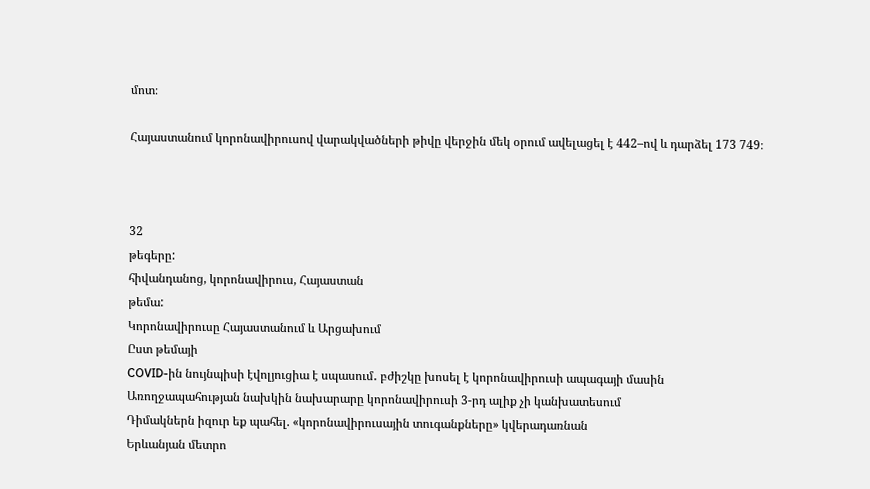մոտ։

Հայաստանում կորոնավիրուսով վարակվածների թիվը վերջին մեկ օրում ավելացել է 442–ով և դարձել 173 749։



32
թեգերը:
հիվանդանոց, կորոնավիրուս, Հայաստան
թեմա:
Կորոնավիրուսը Հայաստանում և Արցախում
Ըստ թեմայի
COVID-ին նույնպիսի էվոլյուցիա է սպասում․ բժիշկը խոսել է կորոնավիրուսի ապագայի մասին
Առողջապահության նախկին նախարարը կորոնավիրուսի 3-րդ ալիք չի կանխատեսում
Դիմակներն իզուր եք պահել. «կորոնավիրուսային տուգանքները» կվերադառնան
Երևանյան մետրո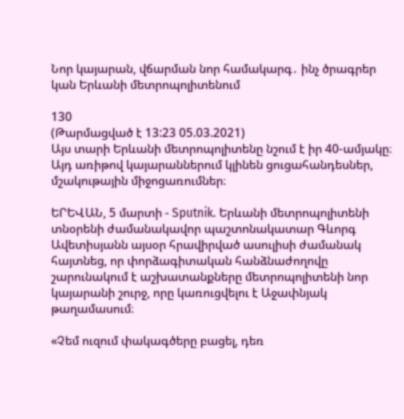Նոր կայարան, վճարման նոր համակարգ․ ինչ ծրագրեր կան Երևանի մետրոպոլիտենում

130
(Թարմացված է 13:23 05.03.2021)
Այս տարի Երևանի մետրոպոլիտենը նշում է իր 40-ամյակը։ Այդ առիթով կայարաններում կլինեն ցուցահանդեսներ, մշակութային միջոցառումներ։

ԵՐԵՎԱՆ, 5 մարտի - Sputnik. Երևանի մետրոպոլիտենի տնօրենի ժամանակավոր պաշտոնակատար Գևորգ Ավետիսյանն այսօր հրավիրված ասուլիսի ժամանակ հայտնեց, որ փորձագիտական հանձնաժողովը շարունակում է աշխատանքները մետրոպոլիտենի նոր կայարանի շուրջ, որը կառուցվելու է Աջափնյակ թաղամասում։

«Չեմ ուզում փակագծերը բացել, դեռ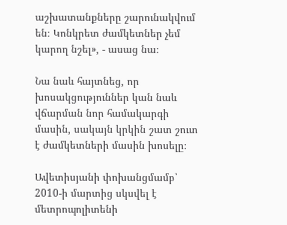աշխատանքները շարունակվում են։ Կոնկրետ ժամկետներ չեմ կարող նշել», - ասաց նա։

Նա նաև հայտնեց, որ խոսակցություններ կան նաև վճարման նոր համակարգի մասին, սակայն կրկին շատ շուտ է ժամկետների մասին խոսելը։

Ավետիսյանի փոխանցմամբ՝ 2010-ի մարտից սկսվել է մետրոպոլիտենի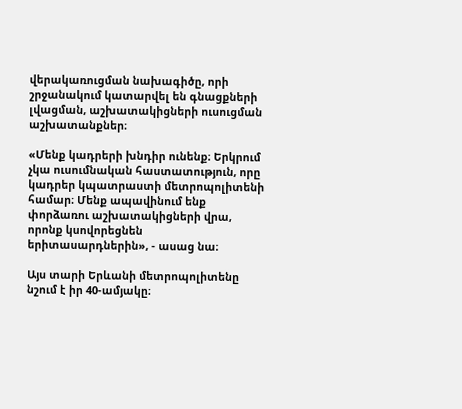վերակառուցման նախագիծը, որի շրջանակում կատարվել են գնացքների լվացման, աշխատակիցների ուսուցման աշխատանքներ։

«Մենք կադրերի խնդիր ունենք։ Երկրում չկա ուսումնական հաստատություն, որը կադրեր կպատրաստի մետրոպոլիտենի համար։ Մենք ապավինում ենք փորձառու աշխատակիցների վրա, որոնք կսովորեցնեն երիտասարդներին», - ասաց նա։

Այս տարի Երևանի մետրոպոլիտենը նշում է իր 40-ամյակը։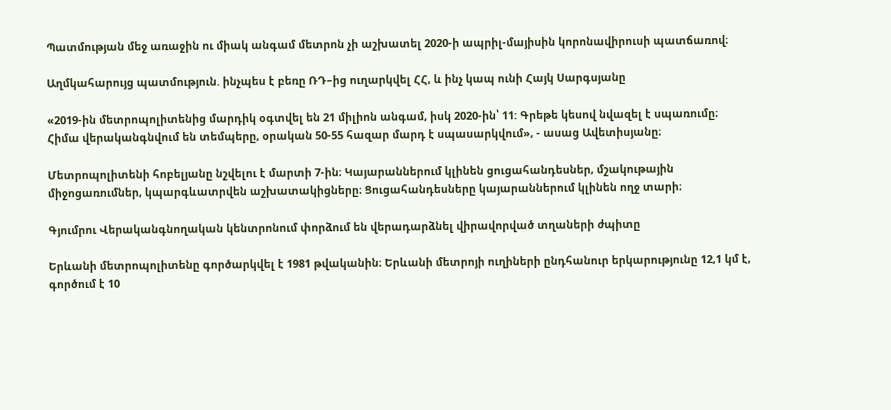Պատմության մեջ առաջին ու միակ անգամ մետրոն չի աշխատել 2020-ի ապրիլ-մայիսին կորոնավիրուսի պատճառով։

Աղմկահարույց պատմություն. ինչպես է բեռը ՌԴ–ից ուղարկվել ՀՀ, և ինչ կապ ունի Հայկ Սարգսյանը

«2019-ին մետրոպոլիտենից մարդիկ օգտվել են 21 միլիոն անգամ, իսկ 2020-ին՝ 11: Գրեթե կեսով նվազել է սպառումը։ Հիմա վերականգնվում են տեմպերը, օրական 50-55 հազար մարդ է սպասարկվում», - ասաց Ավետիսյանը։

Մետրոպոլիտենի հոբելյանը նշվելու է մարտի 7-ին։ Կայարաններում կլինեն ցուցահանդեսներ, մշակութային միջոցառումներ, կպարգևատրվեն աշխատակիցները։ Ցուցահանդեսները կայարաններում կլինեն ողջ տարի։

Գյումրու Վերականգնողական կենտրոնում փորձում են վերադարձնել վիրավորված տղաների ժպիտը

Երևանի մետրոպոլիտենը գործարկվել է 1981 թվականին։ Երևանի մետրոյի ուղիների ընդհանուր երկարությունը 12,1 կմ է, գործում է 10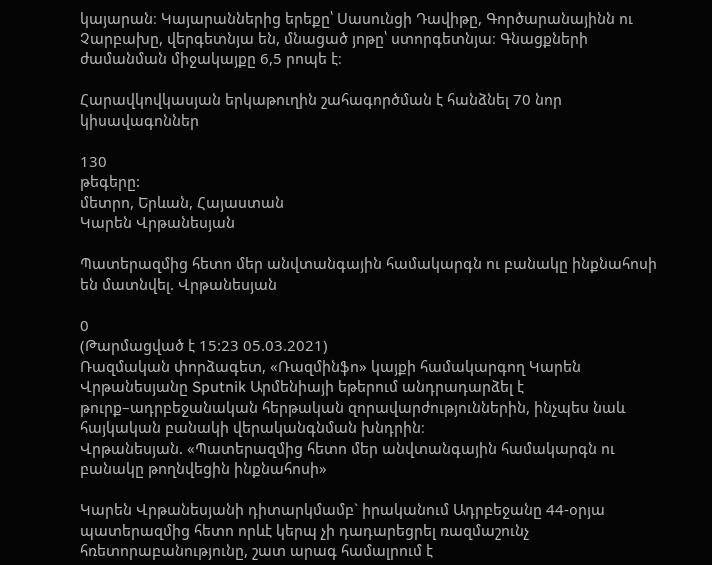կայարան։ Կայարաններից երեքը՝ Սասունցի Դավիթը, Գործարանայինն ու Չարբախը, վերգետնյա են, մնացած յոթը՝ ստորգետնյա։ Գնացքների ժամանման միջակայքը 6,5 րոպե է։

Հարավկովկասյան երկաթուղին շահագործման է հանձնել 70 նոր կիսավագոններ

130
թեգերը:
մետրո, Երևան, Հայաստան
Կարեն Վրթանեսյան

Պատերազմից հետո մեր անվտանգային համակարգն ու բանակը ինքնահոսի են մատնվել. Վրթանեսյան

0
(Թարմացված է 15:23 05.03.2021)
Ռազմական փորձագետ, «Ռազմինֆո» կայքի համակարգող Կարեն Վրթանեսյանը Sputnik Արմենիայի եթերում անդրադարձել է թուրք–ադրբեջանական հերթական զորավարժություններին, ինչպես նաև հայկական բանակի վերականգնման խնդրին։
Վրթանեսյան. «Պատերազմից հետո մեր անվտանգային համակարգն ու բանակը թողնվեցին ինքնահոսի»

Կարեն Վրթանեսյանի դիտարկմամբ` իրականում Ադրբեջանը 44-օրյա պատերազմից հետո որևէ կերպ չի դադարեցրել ռազմաշունչ հռետորաբանությունը, շատ արագ համալրում է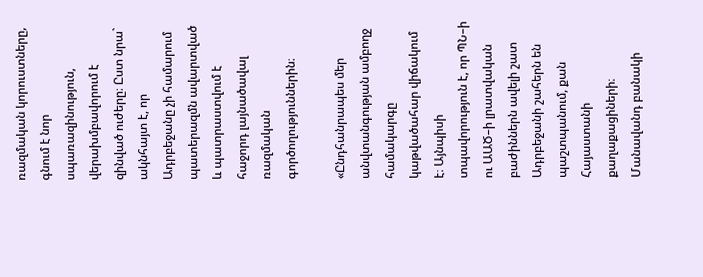ռազմական կորուստները, գնում է նոր սպառազինություն, վերախմբավորում է զինված ուժերը։ Ըստ նրա` ակնհայտ է, որ Ադրբեջանը չի համարում պատերազմն ավարտված և պատրաստվում է հաջորդ լայնածավալ ռազմական գործողություններին։

«Ընդհանրապես մեր անվտանգության ամբողջ համակարգը կաթվածահար վիճակում է։ Այնպիսի տպավորություն է, որ ՊՆ–ի ու ԱԱԾ–ի լրատվական բաժիններն ավելի շատ Ադրբեջանի շահերն են պաշտպանում, քան Հայաստանի քաղաքացիների։ Մանավանդ բանակի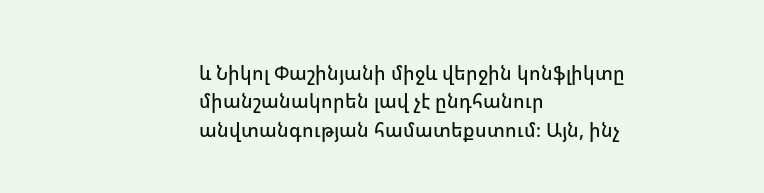և Նիկոլ Փաշինյանի միջև վերջին կոնֆլիկտը միանշանակորեն լավ չէ ընդհանուր անվտանգության համատեքստում։ Այն, ինչ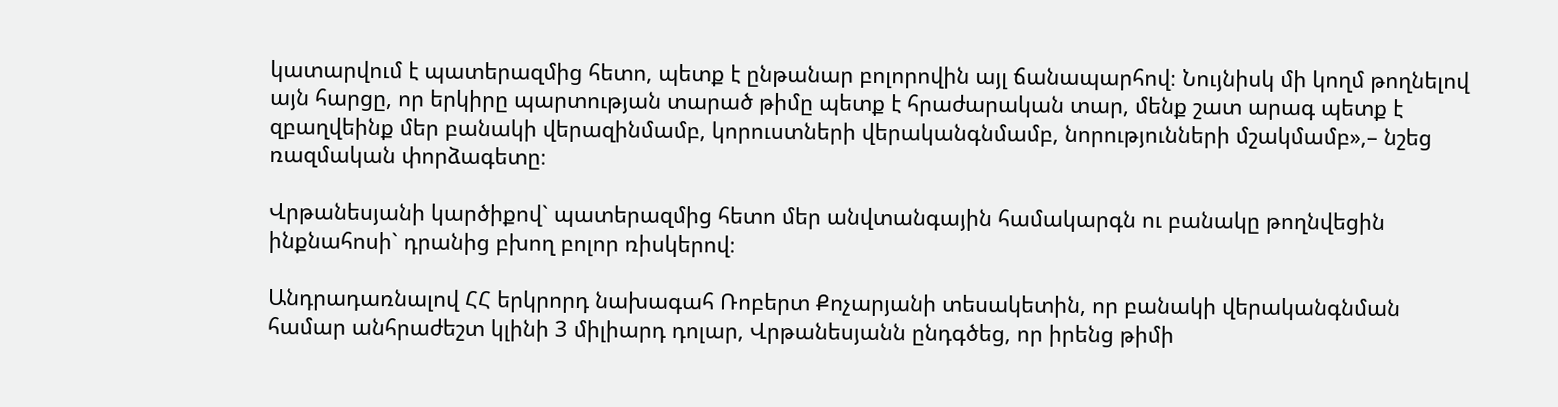կատարվում է պատերազմից հետո, պետք է ընթանար բոլորովին այլ ճանապարհով։ Նույնիսկ մի կողմ թողնելով այն հարցը, որ երկիրը պարտության տարած թիմը պետք է հրաժարական տար, մենք շատ արագ պետք է զբաղվեինք մեր բանակի վերազինմամբ, կորուստների վերականգնմամբ, նորությունների մշակմամբ»,– նշեց ռազմական փորձագետը։

Վրթանեսյանի կարծիքով` պատերազմից հետո մեր անվտանգային համակարգն ու բանակը թողնվեցին ինքնահոսի` դրանից բխող բոլոր ռիսկերով։

Անդրադառնալով ՀՀ երկրորդ նախագահ Ռոբերտ Քոչարյանի տեսակետին, որ բանակի վերականգնման համար անհրաժեշտ կլինի 3 միլիարդ դոլար, Վրթանեսյանն ընդգծեց, որ իրենց թիմի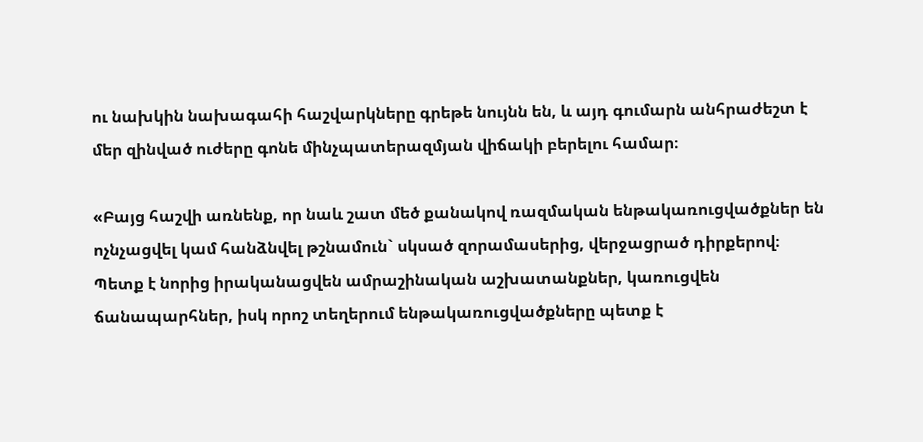ու նախկին նախագահի հաշվարկները գրեթե նույնն են, և այդ գումարն անհրաժեշտ է մեր զինված ուժերը գոնե մինչպատերազմյան վիճակի բերելու համար։

«Բայց հաշվի առնենք, որ նաև շատ մեծ քանակով ռազմական ենթակառուցվածքներ են ոչնչացվել կամ հանձնվել թշնամուն` սկսած զորամասերից, վերջացրած դիրքերով։ Պետք է նորից իրականացվեն ամրաշինական աշխատանքներ, կառուցվեն ճանապարհներ, իսկ որոշ տեղերում ենթակառուցվածքները պետք է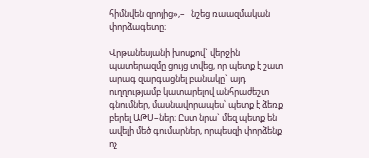հիմնվեն զրոյից»,–   նշեց ռաազմական փորձագետը։

Վրթանեսյանի խոսքով` վերջին պատերազմը ցույց տվեց, որ պետք է շատ արագ զարգացնել բանակը` այդ ուղղությամբ կատարելով անհրաժեշտ գնումներ, մասնավորապես՝ պետք է ձեռք բերել ԱԹՍ–ներ։ Ըստ նրա` մեզ պետք են ավելի մեծ գումարներ, որպեսզի փորձենք ոչ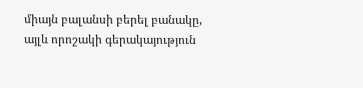միայն բալանսի բերել բանակը, այլև որոշակի գերակայություն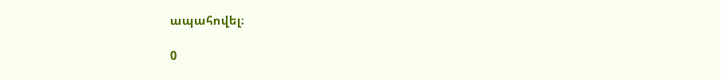ապահովել։

0